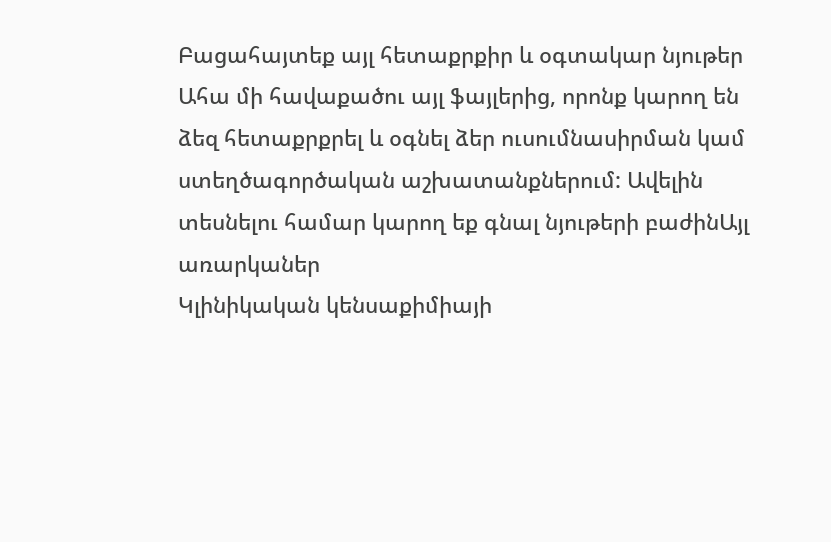Բացահայտեք այլ հետաքրքիր և օգտակար նյութեր
Ահա մի հավաքածու այլ ֆայլերից, որոնք կարող են ձեզ հետաքրքրել և օգնել ձեր ուսումնասիրման կամ ստեղծագործական աշխատանքներում: Ավելին տեսնելու համար կարող եք գնալ նյութերի բաժինԱյլ առարկաներ
Կլինիկական կենսաքիմիայի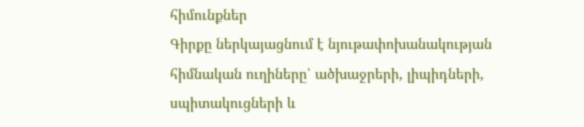հիմունքներ
Գիրքը ներկայացնում է նյութափոխանակության հիմնական ուղիները՝ ածխաջրերի, լիպիդների, սպիտակուցների և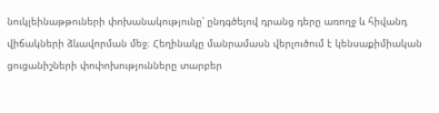նուկլեինաթթուների փոխանակությունը՝ ընդգծելով դրանց դերը առողջ և հիվանդ վիճակների ձևավորման մեջ։ Հեղինակը մանրամասն վերլուծում է կենսաքիմիական ցուցանիշների փոփոխությունները տարբեր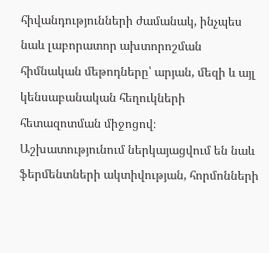հիվանդությունների ժամանակ, ինչպես նաև լաբորատոր ախտորոշման հիմնական մեթոդները՝ արյան, մեզի և այլ կենսաբանական հեղուկների հետազոտման միջոցով։ Աշխատությունում ներկայացվում են նաև ֆերմենտների ակտիվության, հորմոնների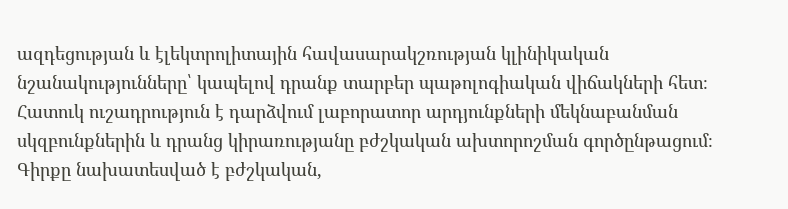ազդեցության և էլեկտրոլիտային հավասարակշռության կլինիկական նշանակությունները՝ կապելով դրանք տարբեր պաթոլոգիական վիճակների հետ։ Հատուկ ուշադրություն է դարձվում լաբորատոր արդյունքների մեկնաբանման սկզբունքներին և դրանց կիրառությանը բժշկական ախտորոշման գործընթացում։ Գիրքը նախատեսված է բժշկական,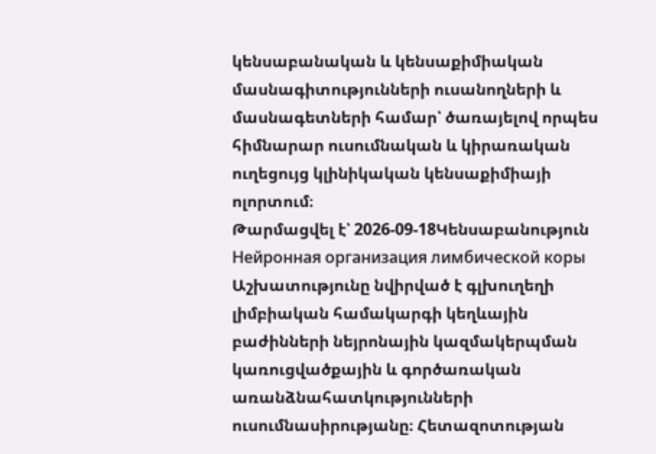կենսաբանական և կենսաքիմիական մասնագիտությունների ուսանողների և մասնագետների համար՝ ծառայելով որպես հիմնարար ուսումնական և կիրառական ուղեցույց կլինիկական կենսաքիմիայի ոլորտում։
Թարմացվել է՝ 2026-09-18Կենսաբանություն
Нейронная организация лимбической коры
Աշխատությունը նվիրված է գլխուղեղի լիմբիական համակարգի կեղևային բաժինների նեյրոնային կազմակերպման կառուցվածքային և գործառական առանձնահատկությունների ուսումնասիրությանը։ Հետազոտության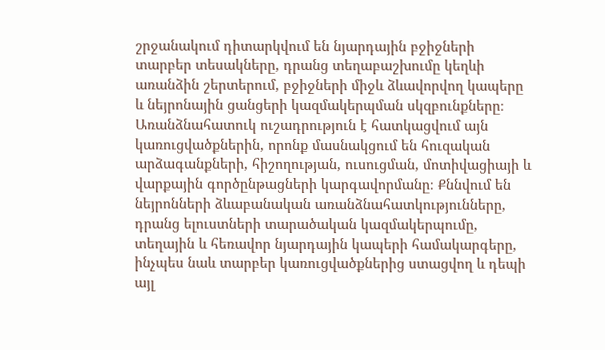շրջանակում դիտարկվում են նյարդային բջիջների տարբեր տեսակները, դրանց տեղաբաշխումը կեղևի առանձին շերտերում, բջիջների միջև ձևավորվող կապերը և նեյրոնային ցանցերի կազմակերպման սկզբունքները։ Առանձնահատուկ ուշադրություն է հատկացվում այն կառուցվածքներին, որոնք մասնակցում են հուզական արձագանքների, հիշողության, ուսուցման, մոտիվացիայի և վարքային գործընթացների կարգավորմանը։ Քննվում են նեյրոնների ձևաբանական առանձնահատկությունները, դրանց ելուստների տարածական կազմակերպումը, տեղային և հեռավոր նյարդային կապերի համակարգերը, ինչպես նաև տարբեր կառուցվածքներից ստացվող և դեպի այլ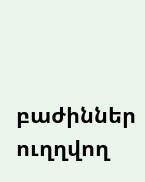բաժիններ ուղղվող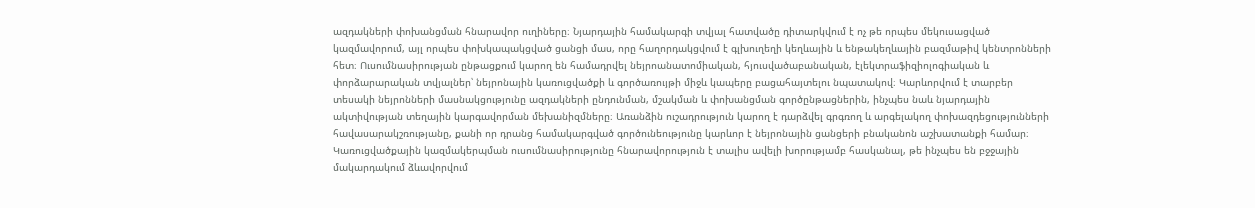ազդակների փոխանցման հնարավոր ուղիները։ Նյարդային համակարգի տվյալ հատվածը դիտարկվում է ոչ թե որպես մեկուսացված կազմավորում, այլ որպես փոխկապակցված ցանցի մաս, որը հաղորդակցվում է գլխուղեղի կեղևային և ենթակեղևային բազմաթիվ կենտրոնների հետ։ Ուսումնասիրության ընթացքում կարող են համադրվել նեյրոանատոմիական, հյուսվածաբանական, էլեկտրաֆիզիոլոգիական և փորձարարական տվյալներ՝ նեյրոնային կառուցվածքի և գործառույթի միջև կապերը բացահայտելու նպատակով։ Կարևորվում է տարբեր տեսակի նեյրոնների մասնակցությունը ազդակների ընդունման, մշակման և փոխանցման գործընթացներին, ինչպես նաև նյարդային ակտիվության տեղային կարգավորման մեխանիզմները։ Առանձին ուշադրություն կարող է դարձվել գրգռող և արգելակող փոխազդեցությունների հավասարակշռությանը, քանի որ դրանց համակարգված գործունեությունը կարևոր է նեյրոնային ցանցերի բնականոն աշխատանքի համար։ Կառուցվածքային կազմակերպման ուսումնասիրությունը հնարավորություն է տալիս ավելի խորությամբ հասկանալ, թե ինչպես են բջջային մակարդակում ձևավորվում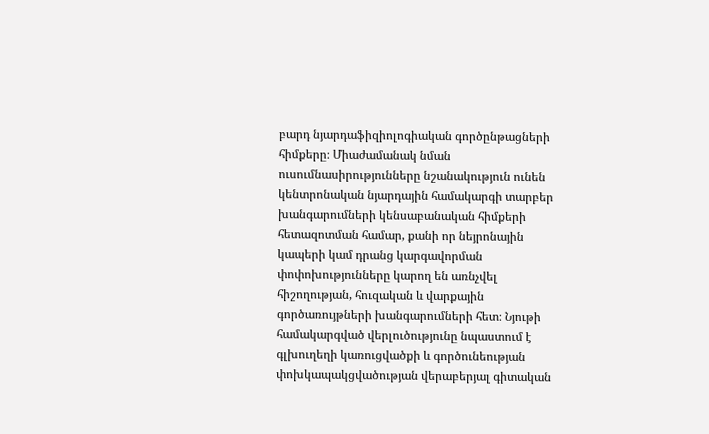բարդ նյարդաֆիզիոլոգիական գործընթացների հիմքերը։ Միաժամանակ նման ուսումնասիրությունները նշանակություն ունեն կենտրոնական նյարդային համակարգի տարբեր խանգարումների կենսաբանական հիմքերի հետազոտման համար, քանի որ նեյրոնային կապերի կամ դրանց կարգավորման փոփոխությունները կարող են առնչվել հիշողության, հուզական և վարքային գործառույթների խանգարումների հետ։ Նյութի համակարգված վերլուծությունը նպաստում է գլխուղեղի կառուցվածքի և գործունեության փոխկապակցվածության վերաբերյալ գիտական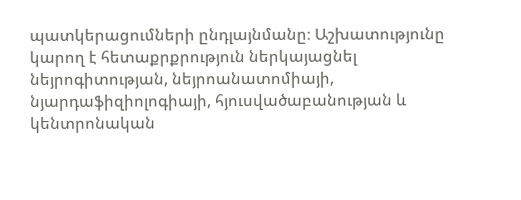պատկերացումների ընդլայնմանը։ Աշխատությունը կարող է հետաքրքրություն ներկայացնել նեյրոգիտության, նեյրոանատոմիայի, նյարդաֆիզիոլոգիայի, հյուսվածաբանության և կենտրոնական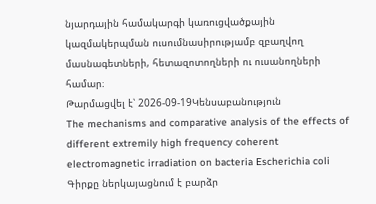նյարդային համակարգի կառուցվածքային կազմակերպման ուսումնասիրությամբ զբաղվող մասնագետների, հետազոտողների ու ուսանողների համար։
Թարմացվել է՝ 2026-09-19Կենսաբանություն
The mechanisms and comparative analysis of the effects of different extremily high frequency coherent electromagnetic irradiation on bacteria Escherichia coli
Գիրքը ներկայացնում է բարձր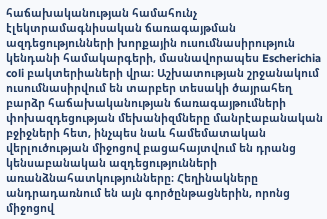հաճախականության համահունչ էլեկտրամագնիսական ճառագայթման ազդեցությունների խորքային ուսումնասիրություն կենդանի համակարգերի, մասնավորապես Escherichia coli բակտերիաների վրա։ Աշխատության շրջանակում ուսումնասիրվում են տարբեր տեսակի ծայրահեղ բարձր հաճախականության ճառագայթումների փոխազդեցության մեխանիզմները մանրէաբանական բջիջների հետ, ինչպես նաև համեմատական վերլուծության միջոցով բացահայտվում են դրանց կենսաբանական ազդեցությունների առանձնահատկությունները։ Հեղինակները անդրադառնում են այն գործընթացներին, որոնց միջոցով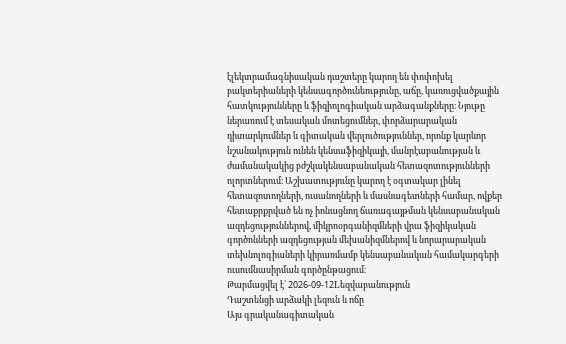էլեկտրամագնիսական դաշտերը կարող են փոփոխել բակտերիաների կենսագործունեությունը, աճը, կառուցվածքային հատկությունները և ֆիզիոլոգիական արձագանքները։ Նյութը ներառում է տեսական մոտեցումներ, փորձարարական դիտարկումներ և գիտական վերլուծություններ, որոնք կարևոր նշանակություն ունեն կենսաֆիզիկայի, մանրէաբանության և ժամանակակից բժշկակենսաբանական հետազոտությունների ոլորտներում։ Աշխատությունը կարող է օգտակար լինել հետազոտողների, ուսանողների և մասնագետների համար, ովքեր հետաքրքրված են ոչ իոնացնող ճառագայթման կենսաբանական ազդեցություններով, միկրոօրգանիզմների վրա ֆիզիկական գործոնների ազդեցության մեխանիզմներով և նորարարական տեխնոլոգիաների կիրառմամբ կենսաբանական համակարգերի ուսումնասիրման գործընթացում։
Թարմացվել է՝ 2026-09-12Lեզվաբանություն
Դաշտենցի արձակի լեզուն և ոճը
Այս գրականագիտական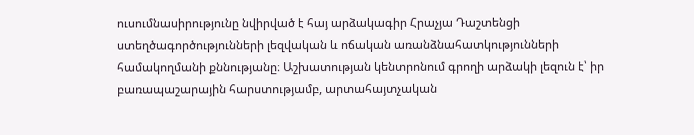ուսումնասիրությունը նվիրված է հայ արձակագիր Հրաչյա Դաշտենցի ստեղծագործությունների լեզվական և ոճական առանձնահատկությունների համակողմանի քննությանը։ Աշխատության կենտրոնում գրողի արձակի լեզուն է՝ իր բառապաշարային հարստությամբ, արտահայտչական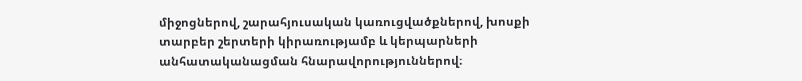միջոցներով, շարահյուսական կառուցվածքներով, խոսքի տարբեր շերտերի կիրառությամբ և կերպարների անհատականացման հնարավորություններով։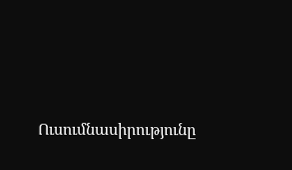Ուսումնասիրությունը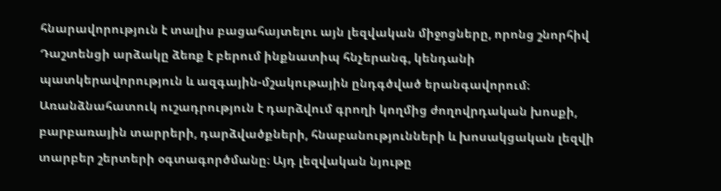հնարավորություն է տալիս բացահայտելու այն լեզվական միջոցները, որոնց շնորհիվ Դաշտենցի արձակը ձեռք է բերում ինքնատիպ հնչերանգ, կենդանի պատկերավորություն և ազգային-մշակութային ընդգծված երանգավորում։ Առանձնահատուկ ուշադրություն է դարձվում գրողի կողմից ժողովրդական խոսքի, բարբառային տարրերի, դարձվածքների, հնաբանությունների և խոսակցական լեզվի տարբեր շերտերի օգտագործմանը։ Այդ լեզվական նյութը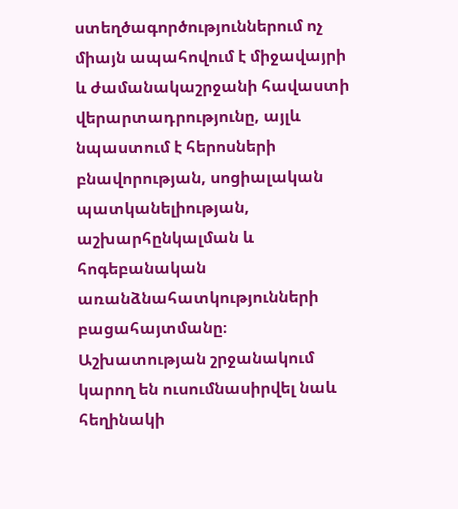ստեղծագործություններում ոչ միայն ապահովում է միջավայրի և ժամանակաշրջանի հավաստի վերարտադրությունը, այլև նպաստում է հերոսների բնավորության, սոցիալական պատկանելիության, աշխարհընկալման և հոգեբանական առանձնահատկությունների բացահայտմանը։ Աշխատության շրջանակում կարող են ուսումնասիրվել նաև հեղինակի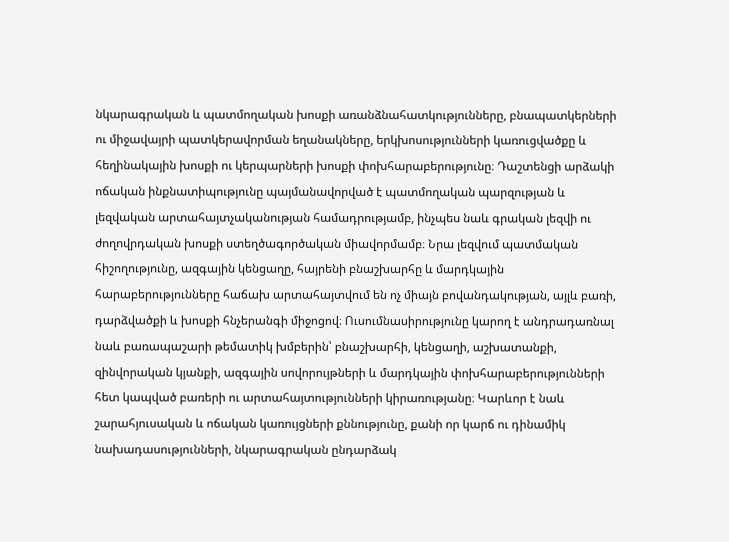նկարագրական և պատմողական խոսքի առանձնահատկությունները, բնապատկերների ու միջավայրի պատկերավորման եղանակները, երկխոսությունների կառուցվածքը և հեղինակային խոսքի ու կերպարների խոսքի փոխհարաբերությունը։ Դաշտենցի արձակի ոճական ինքնատիպությունը պայմանավորված է պատմողական պարզության և լեզվական արտահայտչականության համադրությամբ, ինչպես նաև գրական լեզվի ու ժողովրդական խոսքի ստեղծագործական միավորմամբ։ Նրա լեզվում պատմական հիշողությունը, ազգային կենցաղը, հայրենի բնաշխարհը և մարդկային հարաբերությունները հաճախ արտահայտվում են ոչ միայն բովանդակության, այլև բառի, դարձվածքի և խոսքի հնչերանգի միջոցով։ Ուսումնասիրությունը կարող է անդրադառնալ նաև բառապաշարի թեմատիկ խմբերին՝ բնաշխարհի, կենցաղի, աշխատանքի, զինվորական կյանքի, ազգային սովորույթների և մարդկային փոխհարաբերությունների հետ կապված բառերի ու արտահայտությունների կիրառությանը։ Կարևոր է նաև շարահյուսական և ոճական կառույցների քննությունը, քանի որ կարճ ու դինամիկ նախադասությունների, նկարագրական ընդարձակ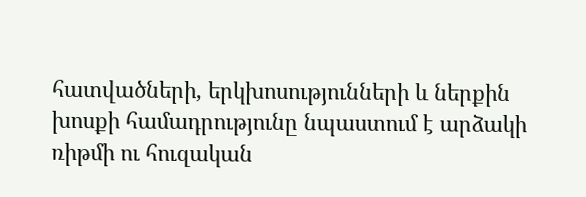հատվածների, երկխոսությունների և ներքին խոսքի համադրությունը նպաստում է արձակի ռիթմի ու հուզական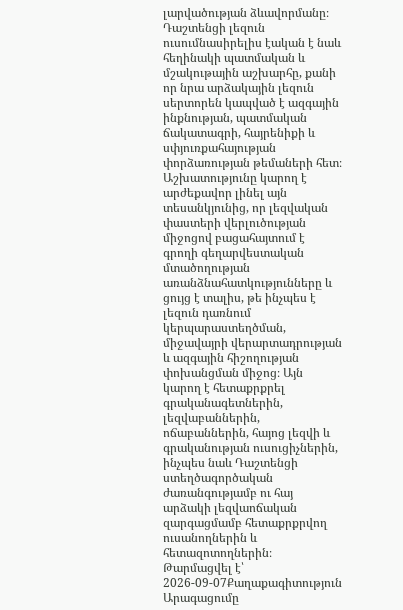լարվածության ձևավորմանը։ Դաշտենցի լեզուն ուսումնասիրելիս էական է նաև հեղինակի պատմական և մշակութային աշխարհը, քանի որ նրա արձակային լեզուն սերտորեն կապված է ազգային ինքնության, պատմական ճակատագրի, հայրենիքի և սփյուռքահայության փորձառության թեմաների հետ։ Աշխատությունը կարող է արժեքավոր լինել այն տեսանկյունից, որ լեզվական փաստերի վերլուծության միջոցով բացահայտում է գրողի գեղարվեստական մտածողության առանձնահատկությունները և ցույց է տալիս, թե ինչպես է լեզուն դառնում կերպարաստեղծման, միջավայրի վերարտադրության և ազգային հիշողության փոխանցման միջոց։ Այն կարող է հետաքրքրել գրականագետներին, լեզվաբաններին, ոճաբաններին, հայոց լեզվի և գրականության ուսուցիչներին, ինչպես նաև Դաշտենցի ստեղծագործական ժառանգությամբ ու հայ արձակի լեզվաոճական զարգացմամբ հետաքրքրվող ուսանողներին և հետազոտողներին։
Թարմացվել է՝ 2026-09-07Քաղաքագիտություն
Արագացումը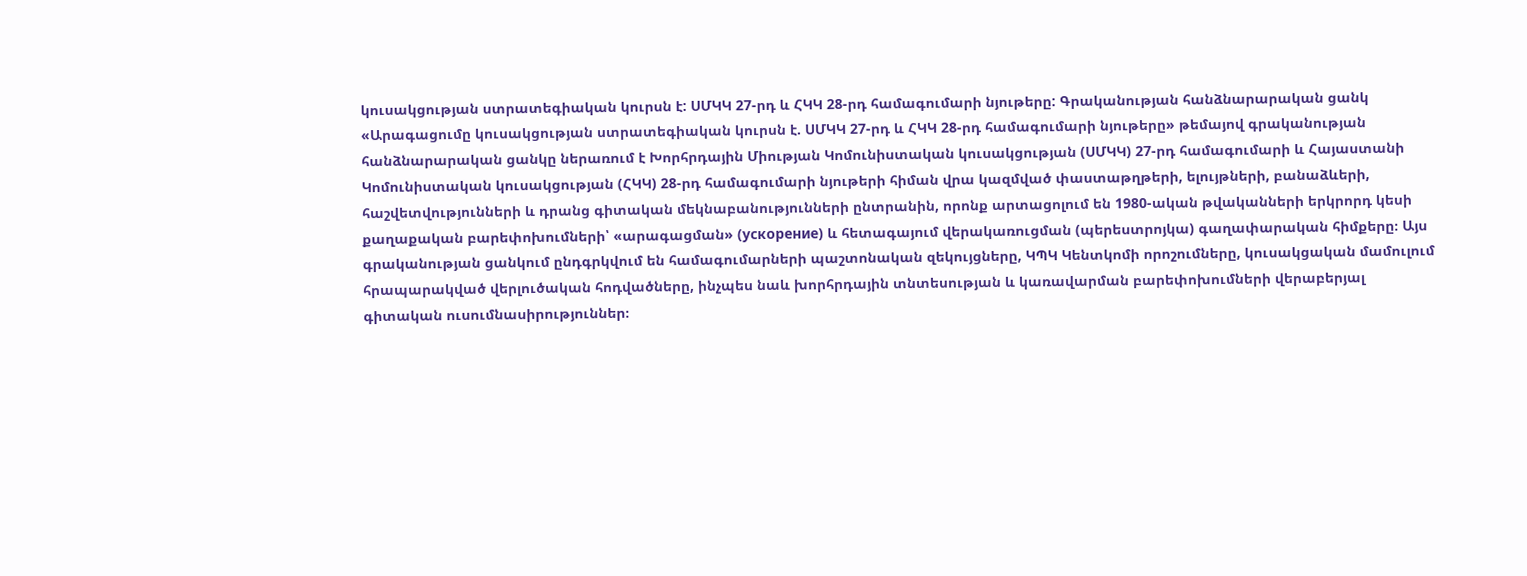կուսակցության ստրատեգիական կուրսն է: ՍՄԿԿ 27-րդ և ՀԿԿ 28-րդ համագումարի նյութերը: Գրականության հանձնարարական ցանկ
«Արագացումը կուսակցության ստրատեգիական կուրսն է. ՍՄԿԿ 27-րդ և ՀԿԿ 28-րդ համագումարի նյութերը» թեմայով գրականության հանձնարարական ցանկը ներառում է Խորհրդային Միության Կոմունիստական կուսակցության (ՍՄԿԿ) 27-րդ համագումարի և Հայաստանի Կոմունիստական կուսակցության (ՀԿԿ) 28-րդ համագումարի նյութերի հիման վրա կազմված փաստաթղթերի, ելույթների, բանաձևերի, հաշվետվությունների և դրանց գիտական մեկնաբանությունների ընտրանին, որոնք արտացոլում են 1980-ական թվականների երկրորդ կեսի քաղաքական բարեփոխումների՝ «արագացման» (ускорение) և հետագայում վերակառուցման (պերեստրոյկա) գաղափարական հիմքերը։ Այս գրականության ցանկում ընդգրկվում են համագումարների պաշտոնական զեկույցները, ԿՊԿ Կենտկոմի որոշումները, կուսակցական մամուլում հրապարակված վերլուծական հոդվածները, ինչպես նաև խորհրդային տնտեսության և կառավարման բարեփոխումների վերաբերյալ գիտական ուսումնասիրություններ։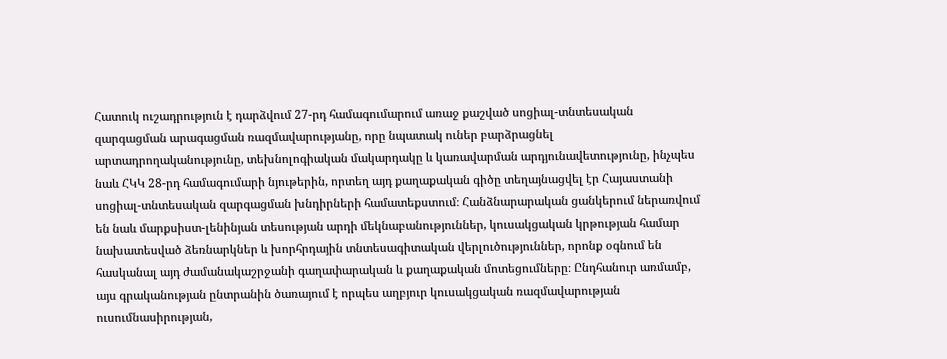Հատուկ ուշադրություն է դարձվում 27-րդ համագումարում առաջ քաշված սոցիալ-տնտեսական զարգացման արագացման ռազմավարությանը, որը նպատակ ուներ բարձրացնել արտադրողականությունը, տեխնոլոգիական մակարդակը և կառավարման արդյունավետությունը, ինչպես նաև ՀԿԿ 28-րդ համագումարի նյութերին, որտեղ այդ քաղաքական գիծը տեղայնացվել էր Հայաստանի սոցիալ-տնտեսական զարգացման խնդիրների համատեքստում։ Հանձնարարական ցանկերում ներառվում են նաև մարքսիստ-լենինյան տեսության արդի մեկնաբանություններ, կուսակցական կրթության համար նախատեսված ձեռնարկներ և խորհրդային տնտեսագիտական վերլուծություններ, որոնք օգնում են հասկանալ այդ ժամանակաշրջանի գաղափարական և քաղաքական մոտեցումները։ Ընդհանուր առմամբ, այս գրականության ընտրանին ծառայում է որպես աղբյուր կուսակցական ռազմավարության ուսումնասիրության,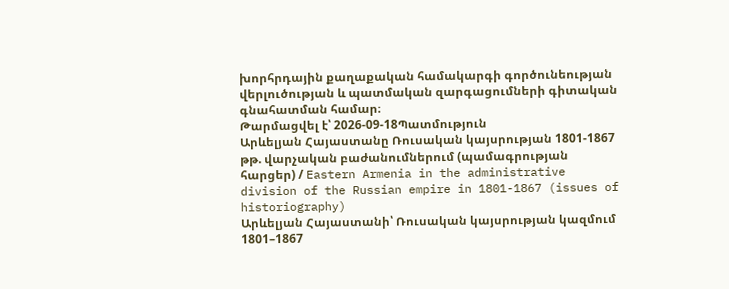խորհրդային քաղաքական համակարգի գործունեության վերլուծության և պատմական զարգացումների գիտական գնահատման համար։
Թարմացվել է՝ 2026-09-18Պատմություն
Արևելյան Հայաստանը Ռուսական կայսրության 1801-1867 թթ. վարչական բաժանումներում (պամագրության հարցեր) / Eastern Armenia in the administrative division of the Russian empire in 1801-1867 (issues of historiography)
Արևելյան Հայաստանի՝ Ռուսական կայսրության կազմում 1801–1867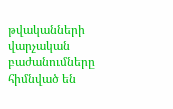թվականների վարչական բաժանումները հիմնված են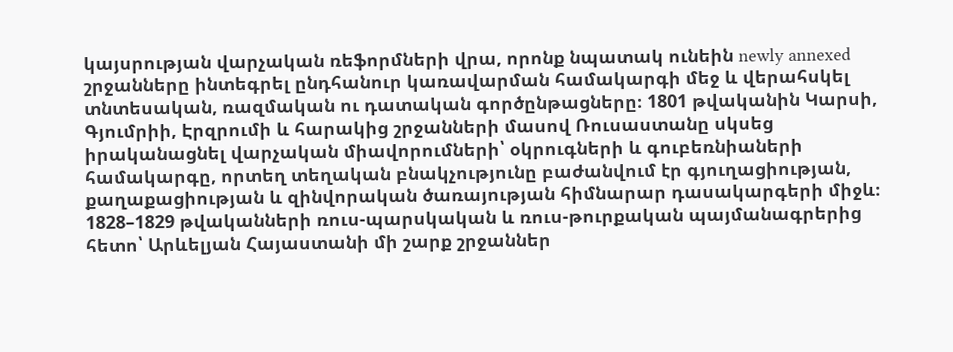կայսրության վարչական ռեֆորմների վրա, որոնք նպատակ ունեին newly annexed շրջանները ինտեգրել ընդհանուր կառավարման համակարգի մեջ և վերահսկել տնտեսական, ռազմական ու դատական գործընթացները։ 1801 թվականին Կարսի, Գյումրիի, Էրզրումի և հարակից շրջանների մասով Ռուսաստանը սկսեց իրականացնել վարչական միավորումների՝ օկրուգների և գուբեռնիաների համակարգը, որտեղ տեղական բնակչությունը բաժանվում էր գյուղացիության, քաղաքացիության և զինվորական ծառայության հիմնարար դասակարգերի միջև։ 1828–1829 թվականների ռուս-պարսկական և ռուս-թուրքական պայմանագրերից հետո՝ Արևելյան Հայաստանի մի շարք շրջաններ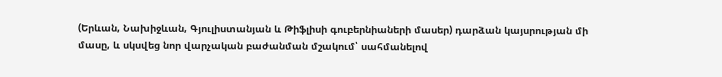(Երևան, Նախիջևան, Գյուլիստանյան և Թիֆլիսի գուբերնիաների մասեր) դարձան կայսրության մի մասը, և սկսվեց նոր վարչական բաժանման մշակում՝ սահմանելով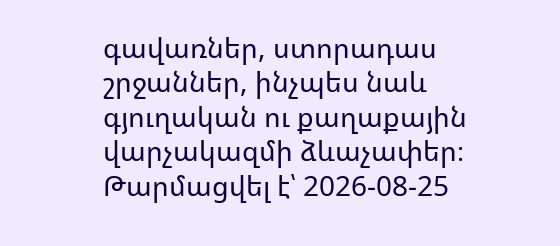գավառներ, ստորադաս շրջաններ, ինչպես նաև գյուղական ու քաղաքային վարչակազմի ձևաչափեր։
Թարմացվել է՝ 2026-08-25